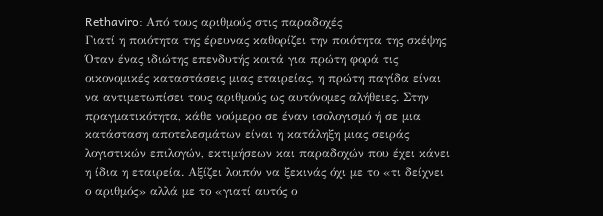Rethaviro: Από τους αριθμούς στις παραδοχές
Γιατί η ποιότητα της έρευνας καθορίζει την ποιότητα της σκέψης
Όταν ένας ιδιώτης επενδυτής κοιτά για πρώτη φορά τις οικονομικές καταστάσεις μιας εταιρείας, η πρώτη παγίδα είναι να αντιμετωπίσει τους αριθμούς ως αυτόνομες αλήθειες. Στην πραγματικότητα, κάθε νούμερο σε έναν ισολογισμό ή σε μια κατάσταση αποτελεσμάτων είναι η κατάληξη μιας σειράς λογιστικών επιλογών, εκτιμήσεων και παραδοχών που έχει κάνει η ίδια η εταιρεία. Αξίζει λοιπόν να ξεκινάς όχι με το «τι δείχνει ο αριθμός» αλλά με το «γιατί αυτός ο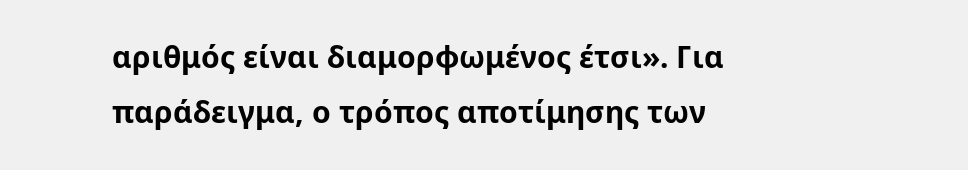αριθμός είναι διαμορφωμένος έτσι». Για παράδειγμα, ο τρόπος αποτίμησης των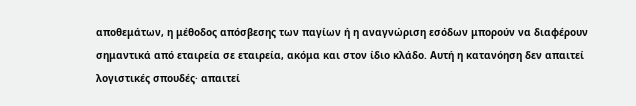αποθεμάτων, η μέθοδος απόσβεσης των παγίων ή η αναγνώριση εσόδων μπορούν να διαφέρουν σημαντικά από εταιρεία σε εταιρεία, ακόμα και στον ίδιο κλάδο. Αυτή η κατανόηση δεν απαιτεί λογιστικές σπουδές· απαιτεί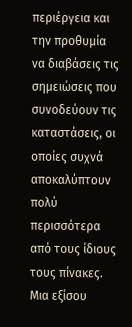περιέργεια και την προθυμία να διαβάσεις τις σημειώσεις που συνοδεύουν τις καταστάσεις, οι οποίες συχνά αποκαλύπτουν πολύ περισσότερα από τους ίδιους τους πίνακες.
Μια εξίσου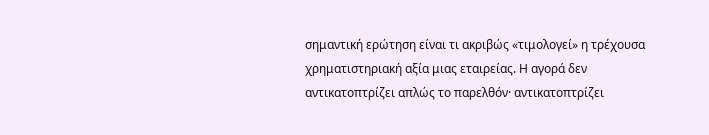σημαντική ερώτηση είναι τι ακριβώς «τιμολογεί» η τρέχουσα χρηματιστηριακή αξία μιας εταιρείας. Η αγορά δεν αντικατοπτρίζει απλώς το παρελθόν· αντικατοπτρίζει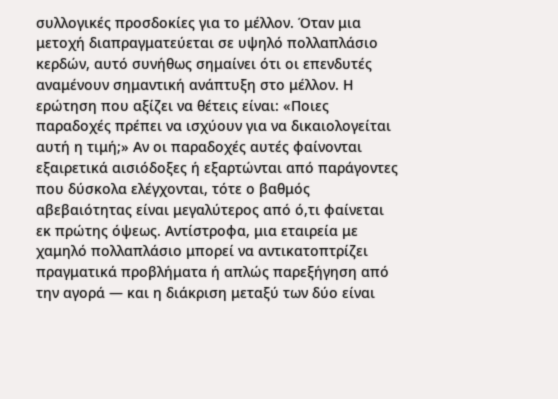συλλογικές προσδοκίες για το μέλλον. Όταν μια μετοχή διαπραγματεύεται σε υψηλό πολλαπλάσιο κερδών, αυτό συνήθως σημαίνει ότι οι επενδυτές αναμένουν σημαντική ανάπτυξη στο μέλλον. Η ερώτηση που αξίζει να θέτεις είναι: «Ποιες παραδοχές πρέπει να ισχύουν για να δικαιολογείται αυτή η τιμή;» Αν οι παραδοχές αυτές φαίνονται εξαιρετικά αισιόδοξες ή εξαρτώνται από παράγοντες που δύσκολα ελέγχονται, τότε ο βαθμός αβεβαιότητας είναι μεγαλύτερος από ό,τι φαίνεται εκ πρώτης όψεως. Αντίστροφα, μια εταιρεία με χαμηλό πολλαπλάσιο μπορεί να αντικατοπτρίζει πραγματικά προβλήματα ή απλώς παρεξήγηση από την αγορά — και η διάκριση μεταξύ των δύο είναι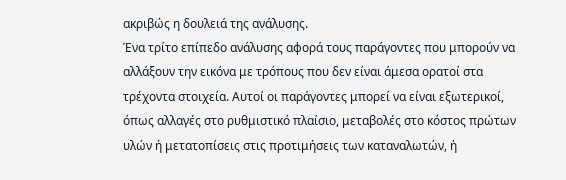ακριβώς η δουλειά της ανάλυσης.
Ένα τρίτο επίπεδο ανάλυσης αφορά τους παράγοντες που μπορούν να αλλάξουν την εικόνα με τρόπους που δεν είναι άμεσα ορατοί στα τρέχοντα στοιχεία. Αυτοί οι παράγοντες μπορεί να είναι εξωτερικοί, όπως αλλαγές στο ρυθμιστικό πλαίσιο, μεταβολές στο κόστος πρώτων υλών ή μετατοπίσεις στις προτιμήσεις των καταναλωτών, ή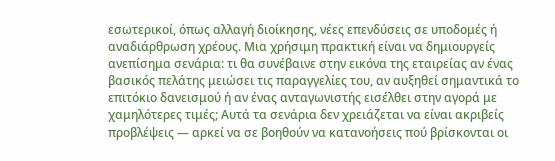εσωτερικοί, όπως αλλαγή διοίκησης, νέες επενδύσεις σε υποδομές ή αναδιάρθρωση χρέους. Μια χρήσιμη πρακτική είναι να δημιουργείς ανεπίσημα σενάρια: τι θα συνέβαινε στην εικόνα της εταιρείας αν ένας βασικός πελάτης μειώσει τις παραγγελίες του, αν αυξηθεί σημαντικά το επιτόκιο δανεισμού ή αν ένας ανταγωνιστής εισέλθει στην αγορά με χαμηλότερες τιμές; Αυτά τα σενάρια δεν χρειάζεται να είναι ακριβείς προβλέψεις — αρκεί να σε βοηθούν να κατανοήσεις πού βρίσκονται οι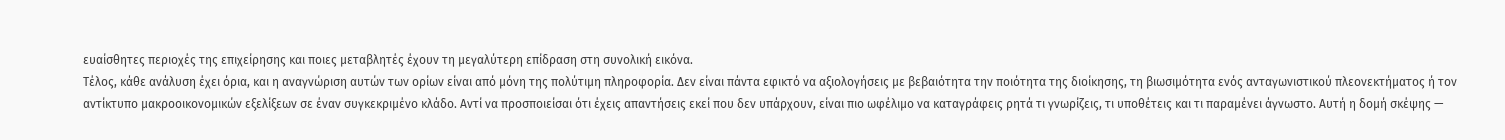ευαίσθητες περιοχές της επιχείρησης και ποιες μεταβλητές έχουν τη μεγαλύτερη επίδραση στη συνολική εικόνα.
Τέλος, κάθε ανάλυση έχει όρια, και η αναγνώριση αυτών των ορίων είναι από μόνη της πολύτιμη πληροφορία. Δεν είναι πάντα εφικτό να αξιολογήσεις με βεβαιότητα την ποιότητα της διοίκησης, τη βιωσιμότητα ενός ανταγωνιστικού πλεονεκτήματος ή τον αντίκτυπο μακροοικονομικών εξελίξεων σε έναν συγκεκριμένο κλάδο. Αντί να προσποιείσαι ότι έχεις απαντήσεις εκεί που δεν υπάρχουν, είναι πιο ωφέλιμο να καταγράφεις ρητά τι γνωρίζεις, τι υποθέτεις και τι παραμένει άγνωστο. Αυτή η δομή σκέψης —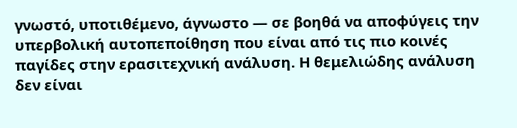γνωστό, υποτιθέμενο, άγνωστο — σε βοηθά να αποφύγεις την υπερβολική αυτοπεποίθηση που είναι από τις πιο κοινές παγίδες στην ερασιτεχνική ανάλυση. Η θεμελιώδης ανάλυση δεν είναι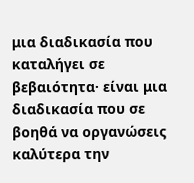μια διαδικασία που καταλήγει σε βεβαιότητα· είναι μια διαδικασία που σε βοηθά να οργανώσεις καλύτερα την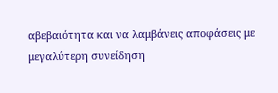αβεβαιότητα και να λαμβάνεις αποφάσεις με μεγαλύτερη συνείδηση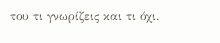του τι γνωρίζεις και τι όχι.